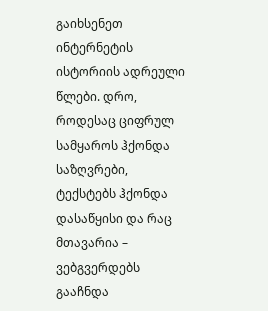გაიხსენეთ ინტერნეტის ისტორიის ადრეული წლები. დრო, როდესაც ციფრულ სამყაროს ჰქონდა საზღვრები, ტექსტებს ჰქონდა დასაწყისი და რაც მთავარია – ვებგვერდებს გააჩნდა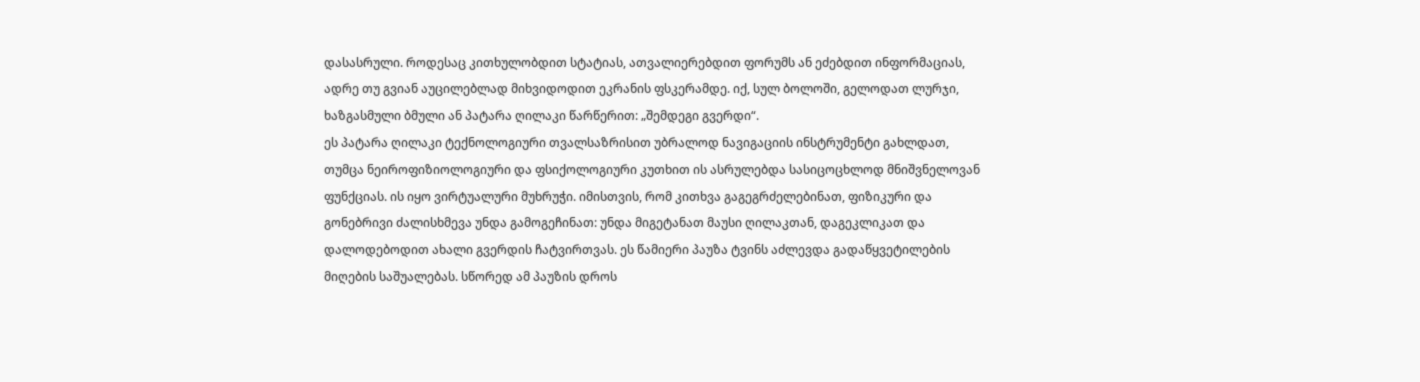დასასრული. როდესაც კითხულობდით სტატიას, ათვალიერებდით ფორუმს ან ეძებდით ინფორმაციას, ადრე თუ გვიან აუცილებლად მიხვიდოდით ეკრანის ფსკერამდე. იქ, სულ ბოლოში, გელოდათ ლურჯი, ხაზგასმული ბმული ან პატარა ღილაკი წარწერით: „შემდეგი გვერდი“.
ეს პატარა ღილაკი ტექნოლოგიური თვალსაზრისით უბრალოდ ნავიგაციის ინსტრუმენტი გახლდათ, თუმცა ნეიროფიზიოლოგიური და ფსიქოლოგიური კუთხით ის ასრულებდა სასიცოცხლოდ მნიშვნელოვან ფუნქციას. ის იყო ვირტუალური მუხრუჭი. იმისთვის, რომ კითხვა გაგეგრძელებინათ, ფიზიკური და გონებრივი ძალისხმევა უნდა გამოგეჩინათ: უნდა მიგეტანათ მაუსი ღილაკთან, დაგეკლიკათ და დალოდებოდით ახალი გვერდის ჩატვირთვას. ეს წამიერი პაუზა ტვინს აძლევდა გადაწყვეტილების მიღების საშუალებას. სწორედ ამ პაუზის დროს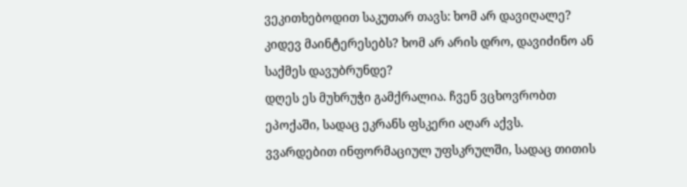ვეკითხებოდით საკუთარ თავს: ხომ არ დავიღალე? კიდევ მაინტერესებს? ხომ არ არის დრო, დავიძინო ან საქმეს დავუბრუნდე?
დღეს ეს მუხრუჭი გამქრალია. ჩვენ ვცხოვრობთ ეპოქაში, სადაც ეკრანს ფსკერი აღარ აქვს. ვვარდებით ინფორმაციულ უფსკრულში, სადაც თითის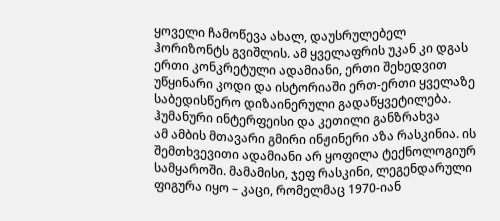ყოველი ჩამოწევა ახალ, დაუსრულებელ ჰორიზონტს გვიშლის. ამ ყველაფრის უკან კი დგას ერთი კონკრეტული ადამიანი, ერთი შეხედვით უწყინარი კოდი და ისტორიაში ერთ-ერთი ყველაზე საბედისწერო დიზაინერული გადაწყვეტილება.
ჰუმანური ინტერფეისი და კეთილი განზრახვა
ამ ამბის მთავარი გმირი ინჟინერი აზა რასკინია. ის შემთხვევითი ადამიანი არ ყოფილა ტექნოლოგიურ სამყაროში. მამამისი, ჯეფ რასკინი, ლეგენდარული ფიგურა იყო – კაცი, რომელმაც 1970-იან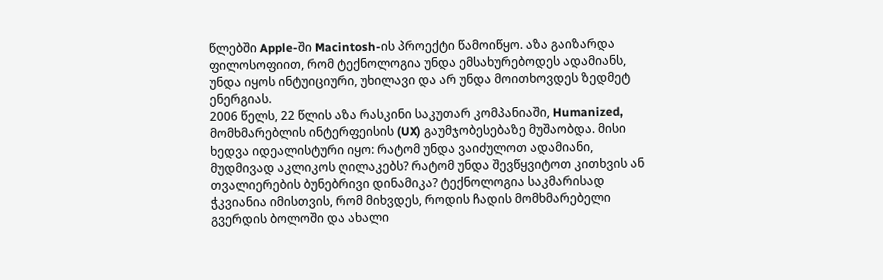წლებში Apple-ში Macintosh-ის პროექტი წამოიწყო. აზა გაიზარდა ფილოსოფიით, რომ ტექნოლოგია უნდა ემსახურებოდეს ადამიანს, უნდა იყოს ინტუიციური, უხილავი და არ უნდა მოითხოვდეს ზედმეტ ენერგიას.
2006 წელს, 22 წლის აზა რასკინი საკუთარ კომპანიაში, Humanized, მომხმარებლის ინტერფეისის (UX) გაუმჯობესებაზე მუშაობდა. მისი ხედვა იდეალისტური იყო: რატომ უნდა ვაიძულოთ ადამიანი, მუდმივად აკლიკოს ღილაკებს? რატომ უნდა შევწყვიტოთ კითხვის ან თვალიერების ბუნებრივი დინამიკა? ტექნოლოგია საკმარისად ჭკვიანია იმისთვის, რომ მიხვდეს, როდის ჩადის მომხმარებელი გვერდის ბოლოში და ახალი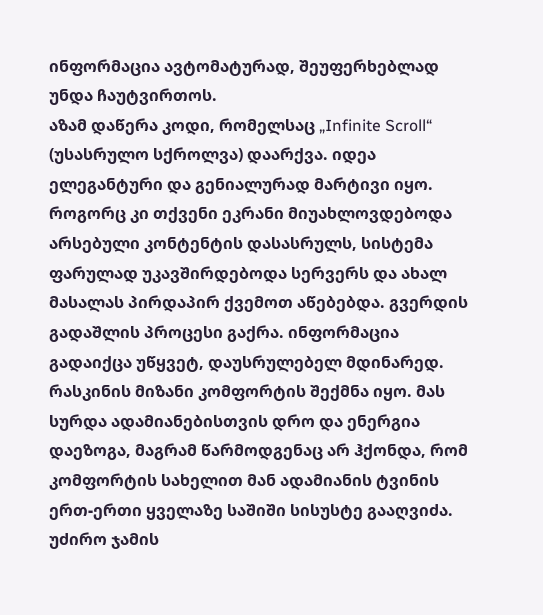ინფორმაცია ავტომატურად, შეუფერხებლად უნდა ჩაუტვირთოს.
აზამ დაწერა კოდი, რომელსაც „Infinite Scroll“ (უსასრულო სქროლვა) დაარქვა. იდეა ელეგანტური და გენიალურად მარტივი იყო. როგორც კი თქვენი ეკრანი მიუახლოვდებოდა არსებული კონტენტის დასასრულს, სისტემა ფარულად უკავშირდებოდა სერვერს და ახალ მასალას პირდაპირ ქვემოთ აწებებდა. გვერდის გადაშლის პროცესი გაქრა. ინფორმაცია გადაიქცა უწყვეტ, დაუსრულებელ მდინარედ.
რასკინის მიზანი კომფორტის შექმნა იყო. მას სურდა ადამიანებისთვის დრო და ენერგია დაეზოგა, მაგრამ წარმოდგენაც არ ჰქონდა, რომ კომფორტის სახელით მან ადამიანის ტვინის ერთ-ერთი ყველაზე საშიში სისუსტე გააღვიძა.
უძირო ჯამის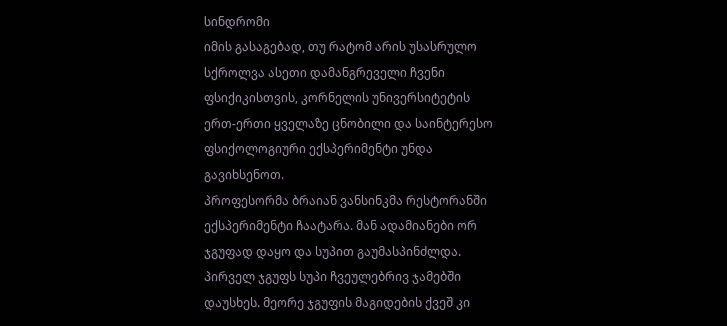სინდრომი
იმის გასაგებად, თუ რატომ არის უსასრულო სქროლვა ასეთი დამანგრეველი ჩვენი ფსიქიკისთვის, კორნელის უნივერსიტეტის ერთ-ერთი ყველაზე ცნობილი და საინტერესო ფსიქოლოგიური ექსპერიმენტი უნდა გავიხსენოთ.
პროფესორმა ბრაიან ვანსინკმა რესტორანში ექსპერიმენტი ჩაატარა. მან ადამიანები ორ ჯგუფად დაყო და სუპით გაუმასპინძლდა. პირველ ჯგუფს სუპი ჩვეულებრივ ჯამებში დაუსხეს. მეორე ჯგუფის მაგიდების ქვეშ კი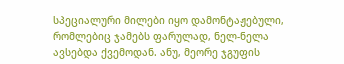სპეციალური მილები იყო დამონტაჟებული, რომლებიც ჯამებს ფარულად, ნელ-ნელა ავსებდა ქვემოდან. ანუ, მეორე ჯგუფის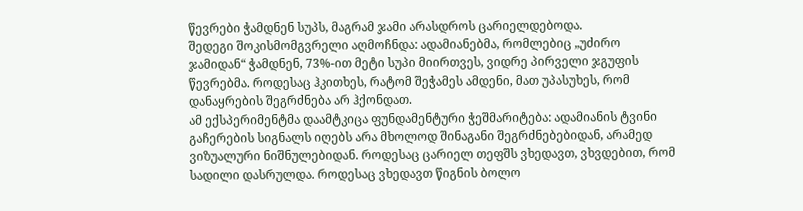წევრები ჭამდნენ სუპს, მაგრამ ჯამი არასდროს ცარიელდებოდა.
შედეგი შოკისმომგვრელი აღმოჩნდა: ადამიანებმა, რომლებიც „უძირო ჯამიდან“ ჭამდნენ, 73%-ით მეტი სუპი მიირთვეს, ვიდრე პირველი ჯგუფის წევრებმა. როდესაც ჰკითხეს, რატომ შეჭამეს ამდენი, მათ უპასუხეს, რომ დანაყრების შეგრძნება არ ჰქონდათ.
ამ ექსპერიმენტმა დაამტკიცა ფუნდამენტური ჭეშმარიტება: ადამიანის ტვინი გაჩერების სიგნალს იღებს არა მხოლოდ შინაგანი შეგრძნებებიდან, არამედ ვიზუალური ნიშნულებიდან. როდესაც ცარიელ თეფშს ვხედავთ, ვხვდებით, რომ სადილი დასრულდა. როდესაც ვხედავთ წიგნის ბოლო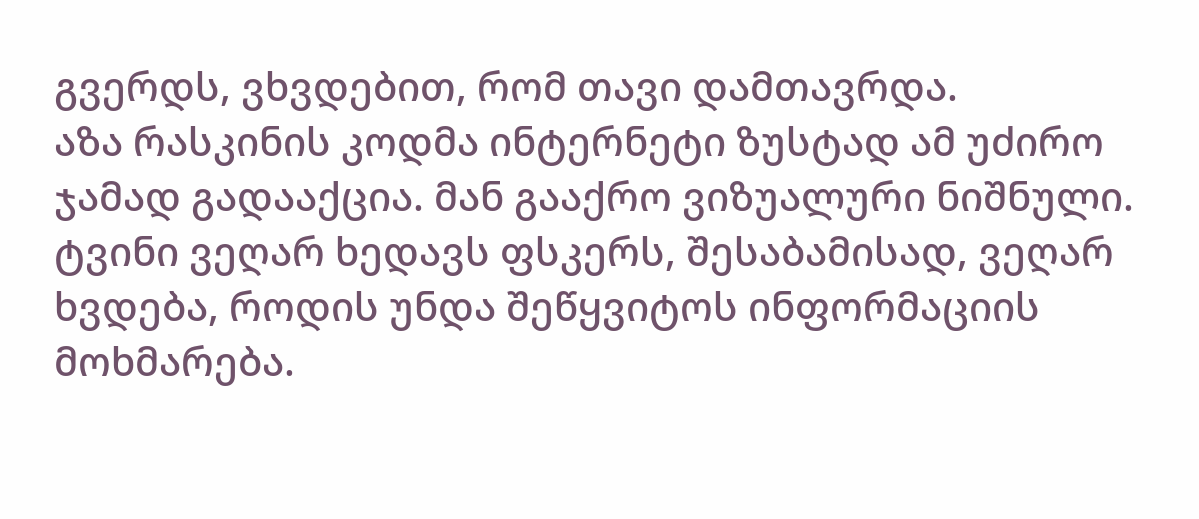გვერდს, ვხვდებით, რომ თავი დამთავრდა.
აზა რასკინის კოდმა ინტერნეტი ზუსტად ამ უძირო ჯამად გადააქცია. მან გააქრო ვიზუალური ნიშნული. ტვინი ვეღარ ხედავს ფსკერს, შესაბამისად, ვეღარ ხვდება, როდის უნდა შეწყვიტოს ინფორმაციის მოხმარება.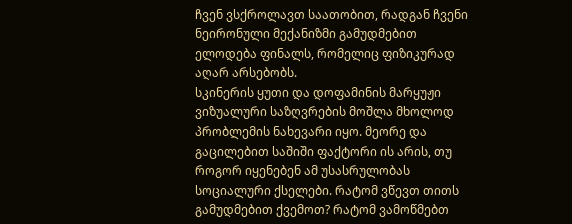ჩვენ ვსქროლავთ საათობით, რადგან ჩვენი ნეირონული მექანიზმი გამუდმებით ელოდება ფინალს, რომელიც ფიზიკურად აღარ არსებობს.
სკინერის ყუთი და დოფამინის მარყუჟი
ვიზუალური საზღვრების მოშლა მხოლოდ პრობლემის ნახევარი იყო. მეორე და გაცილებით საშიში ფაქტორი ის არის, თუ როგორ იყენებენ ამ უსასრულობას სოციალური ქსელები. რატომ ვწევთ თითს გამუდმებით ქვემოთ? რატომ ვამოწმებთ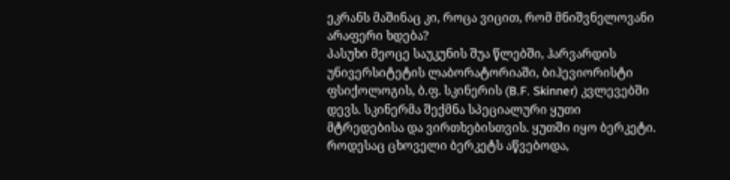ეკრანს მაშინაც კი, როცა ვიცით, რომ მნიშვნელოვანი არაფერი ხდება?
პასუხი მეოცე საუკუნის შუა წლებში, ჰარვარდის უნივერსიტეტის ლაბორატორიაში, ბიჰევიორისტი ფსიქოლოგის, ბ.ფ. სკინერის (B.F. Skinner) კვლევებში დევს. სკინერმა შექმნა სპეციალური ყუთი მტრედებისა და ვირთხებისთვის. ყუთში იყო ბერკეტი. როდესაც ცხოველი ბერკეტს აწვებოდა,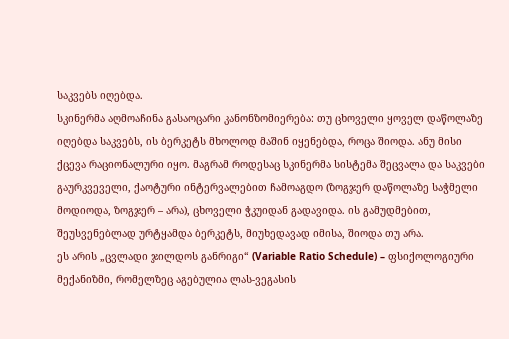საკვებს იღებდა.
სკინერმა აღმოაჩინა გასაოცარი კანონზომიერება: თუ ცხოველი ყოველ დაწოლაზე იღებდა საკვებს, ის ბერკეტს მხოლოდ მაშინ იყენებდა, როცა შიოდა. ანუ მისი ქცევა რაციონალური იყო. მაგრამ როდესაც სკინერმა სისტემა შეცვალა და საკვები გაურკვეველი, ქაოტური ინტერვალებით ჩამოაგდო (ზოგჯერ დაწოლაზე საჭმელი მოდიოდა, ზოგჯერ – არა), ცხოველი ჭკუიდან გადავიდა. ის გამუდმებით, შეუსვენებლად ურტყამდა ბერკეტს, მიუხედავად იმისა, შიოდა თუ არა.
ეს არის „ცვლადი ჯილდოს განრიგი“ (Variable Ratio Schedule) – ფსიქოლოგიური მექანიზმი, რომელზეც აგებულია ლას-ვეგასის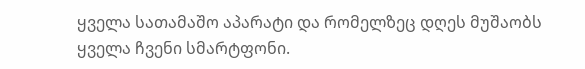ყველა სათამაშო აპარატი და რომელზეც დღეს მუშაობს ყველა ჩვენი სმარტფონი.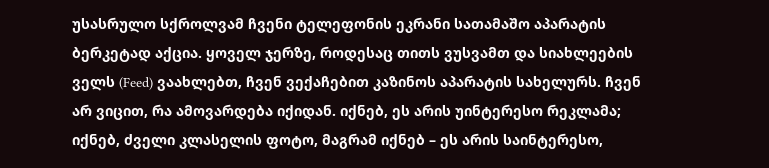უსასრულო სქროლვამ ჩვენი ტელეფონის ეკრანი სათამაშო აპარატის ბერკეტად აქცია. ყოველ ჯერზე, როდესაც თითს ვუსვამთ და სიახლეების ველს (Feed) ვაახლებთ, ჩვენ ვექაჩებით კაზინოს აპარატის სახელურს. ჩვენ არ ვიცით, რა ამოვარდება იქიდან. იქნებ, ეს არის უინტერესო რეკლამა; იქნებ, ძველი კლასელის ფოტო, მაგრამ იქნებ – ეს არის საინტერესო,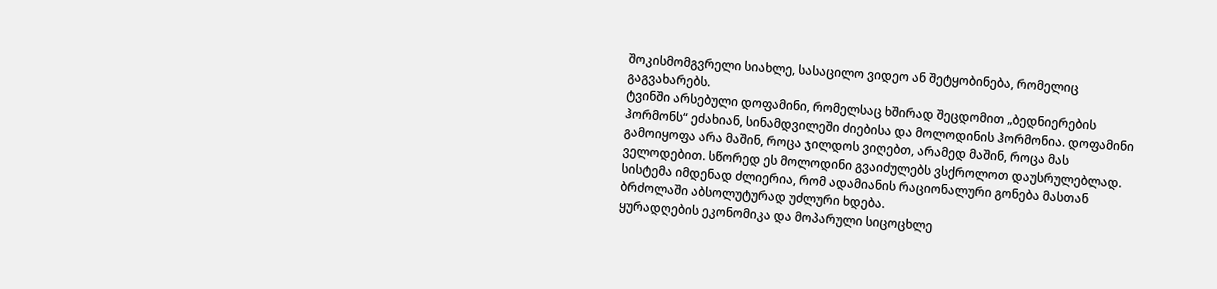შოკისმომგვრელი სიახლე, სასაცილო ვიდეო ან შეტყობინება, რომელიც გაგვახარებს.
ტვინში არსებული დოფამინი, რომელსაც ხშირად შეცდომით „ბედნიერების ჰორმონს“ ეძახიან, სინამდვილეში ძიებისა და მოლოდინის ჰორმონია. დოფამინი გამოიყოფა არა მაშინ, როცა ჯილდოს ვიღებთ, არამედ მაშინ, როცა მას ველოდებით. სწორედ ეს მოლოდინი გვაიძულებს ვსქროლოთ დაუსრულებლად. სისტემა იმდენად ძლიერია, რომ ადამიანის რაციონალური გონება მასთან ბრძოლაში აბსოლუტურად უძლური ხდება.
ყურადღების ეკონომიკა და მოპარული სიცოცხლე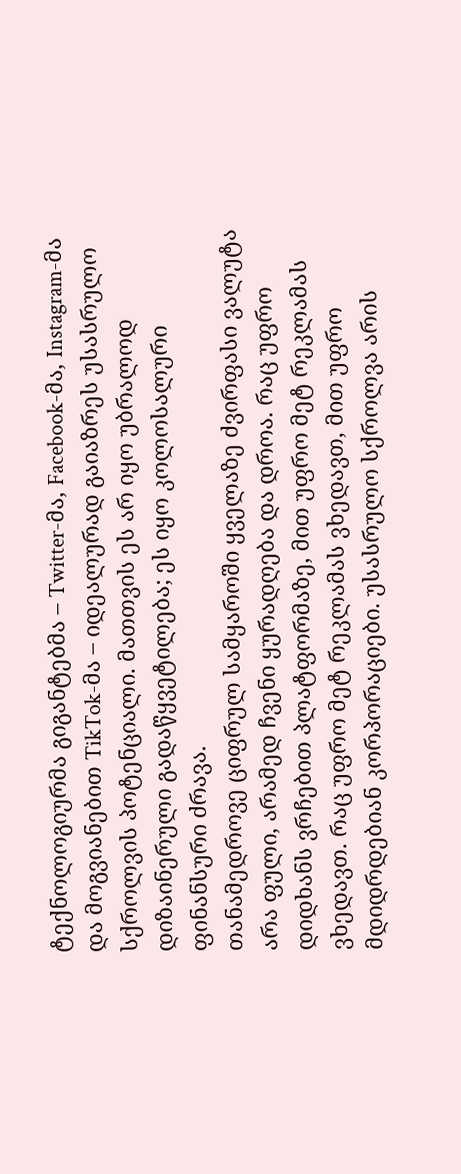ტექნოლოგიურმა გიგანტებმა – Twitter-მა, Facebook-მა, Instagram-მა და მოგვიანებით TikTok-მა – იდეალურად გაიაზრეს უსასრულო სქროლვის პოტენციალი. მათთვის ეს არ იყო უბრალოდ დიზაინერული გადაწყვეტილება; ეს იყო კოლოსალური ფინანსური ძრავა.
თანამედროვე ციფრულ სამყაროში ყველაზე ძვირფასი ვალუტა არა ფული, არამედ ჩვენი ყურადღება და დროა. რაც უფრო დიდხანს ვრჩებით პლატფორმაზე, მით უფრო მეტ რეკლამას ვხედავთ. რაც უფრო მეტ რეკლამას ვხედავთ, მით უფრო მდიდრდებიან კორპორაციები. უსასრულო სქროლვა არის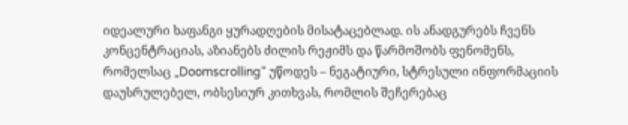იდეალური ხაფანგი ყურადღების მისატაცებლად. ის ანადგურებს ჩვენს კონცენტრაციას, აზიანებს ძილის რეჟიმს და წარმოშობს ფენომენს, რომელსაც „Doomscrolling“ უწოდეს – ნეგატიური, სტრესული ინფორმაციის დაუსრულებელ, ობსესიურ კითხვას, რომლის შეჩერებაც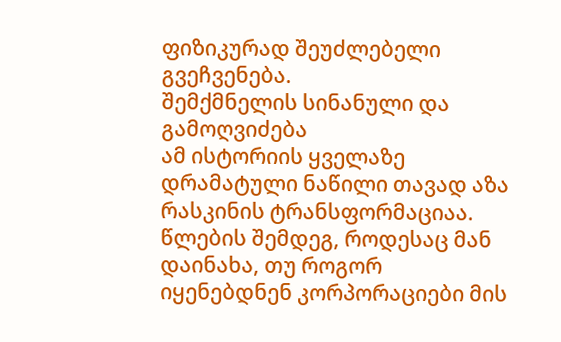ფიზიკურად შეუძლებელი გვეჩვენება.
შემქმნელის სინანული და გამოღვიძება
ამ ისტორიის ყველაზე დრამატული ნაწილი თავად აზა რასკინის ტრანსფორმაციაა. წლების შემდეგ, როდესაც მან დაინახა, თუ როგორ იყენებდნენ კორპორაციები მის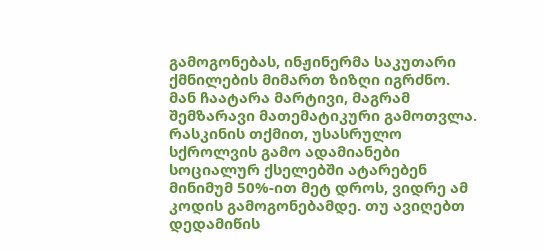გამოგონებას, ინჟინერმა საკუთარი ქმნილების მიმართ ზიზღი იგრძნო.
მან ჩაატარა მარტივი, მაგრამ შემზარავი მათემატიკური გამოთვლა. რასკინის თქმით, უსასრულო სქროლვის გამო ადამიანები სოციალურ ქსელებში ატარებენ მინიმუმ 50%-ით მეტ დროს, ვიდრე ამ კოდის გამოგონებამდე. თუ ავიღებთ დედამიწის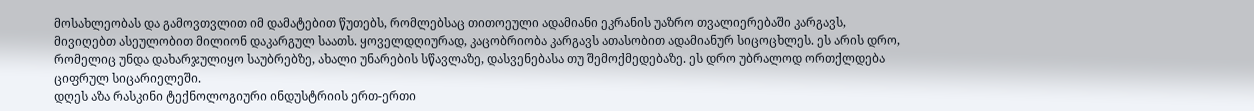მოსახლეობას და გამოვთვლით იმ დამატებით წუთებს, რომლებსაც თითოეული ადამიანი ეკრანის უაზრო თვალიერებაში კარგავს, მივიღებთ ასეულობით მილიონ დაკარგულ საათს. ყოველდღიურად, კაცობრიობა კარგავს ათასობით ადამიანურ სიცოცხლეს. ეს არის დრო, რომელიც უნდა დახარჯულიყო საუბრებზე, ახალი უნარების სწავლაზე, დასვენებასა თუ შემოქმედებაზე. ეს დრო უბრალოდ ორთქლდება ციფრულ სიცარიელეში.
დღეს აზა რასკინი ტექნოლოგიური ინდუსტრიის ერთ-ერთი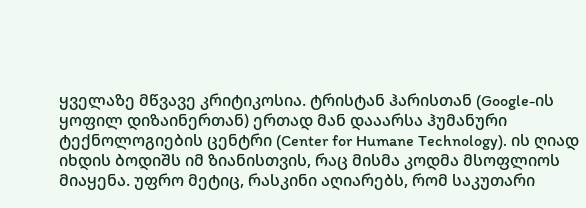ყველაზე მწვავე კრიტიკოსია. ტრისტან ჰარისთან (Google-ის ყოფილ დიზაინერთან) ერთად მან დააარსა ჰუმანური ტექნოლოგიების ცენტრი (Center for Humane Technology). ის ღიად იხდის ბოდიშს იმ ზიანისთვის, რაც მისმა კოდმა მსოფლიოს მიაყენა. უფრო მეტიც, რასკინი აღიარებს, რომ საკუთარი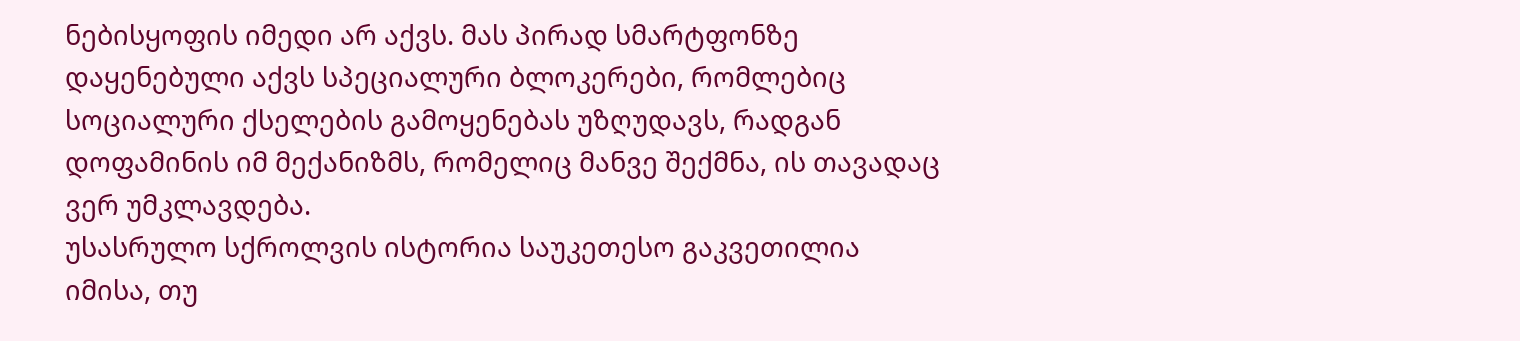ნებისყოფის იმედი არ აქვს. მას პირად სმარტფონზე დაყენებული აქვს სპეციალური ბლოკერები, რომლებიც სოციალური ქსელების გამოყენებას უზღუდავს, რადგან დოფამინის იმ მექანიზმს, რომელიც მანვე შექმნა, ის თავადაც ვერ უმკლავდება.
უსასრულო სქროლვის ისტორია საუკეთესო გაკვეთილია იმისა, თუ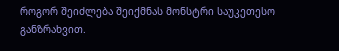როგორ შეიძლება შეიქმნას მონსტრი საუკეთესო განზრახვით.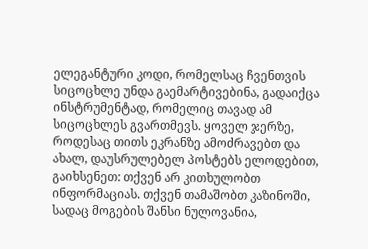ელეგანტური კოდი, რომელსაც ჩვენთვის სიცოცხლე უნდა გაემარტივებინა, გადაიქცა ინსტრუმენტად, რომელიც თავად ამ სიცოცხლეს გვართმევს. ყოველ ჯერზე, როდესაც თითს ეკრანზე ამოძრავებთ და ახალ, დაუსრულებელ პოსტებს ელოდებით, გაიხსენეთ: თქვენ არ კითხულობთ ინფორმაციას. თქვენ თამაშობთ კაზინოში, სადაც მოგების შანსი ნულოვანია,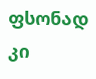ფსონად კი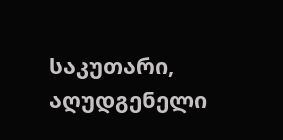საკუთარი, აღუდგენელი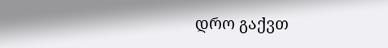დრო გაქვთ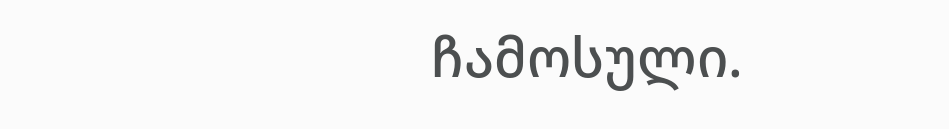ჩამოსული.